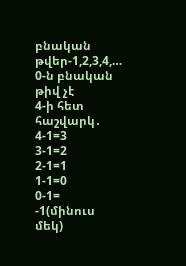բնական թվեր-1,2,3,4,…
0-ն բնական թիվ չէ
4-ի հետ հաշվարկ․
4-1=3
3-1=2
2-1=1
1-1=0
0-1= -1(մինուս մեկ)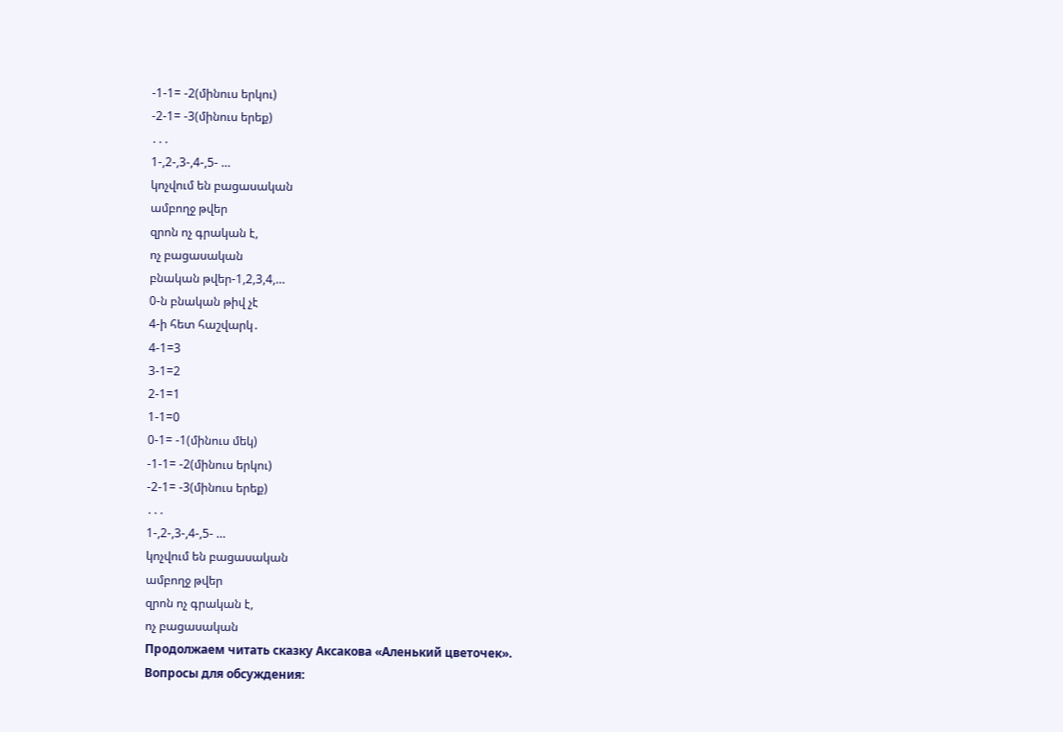-1-1= -2(մինուս երկու)
-2-1= -3(մինուս երեք)
․․․
1-,2-,3-,4-,5- …
կոչվում են բացասական
ամբողջ թվեր
զրոն ոչ գրական է,
ոչ բացասական
բնական թվեր-1,2,3,4,…
0-ն բնական թիվ չէ
4-ի հետ հաշվարկ․
4-1=3
3-1=2
2-1=1
1-1=0
0-1= -1(մինուս մեկ)
-1-1= -2(մինուս երկու)
-2-1= -3(մինուս երեք)
․․․
1-,2-,3-,4-,5- …
կոչվում են բացասական
ամբողջ թվեր
զրոն ոչ գրական է,
ոչ բացասական
Продолжаем читать сказку Аксакова «Аленький цветочек».
Вопросы для обсуждения: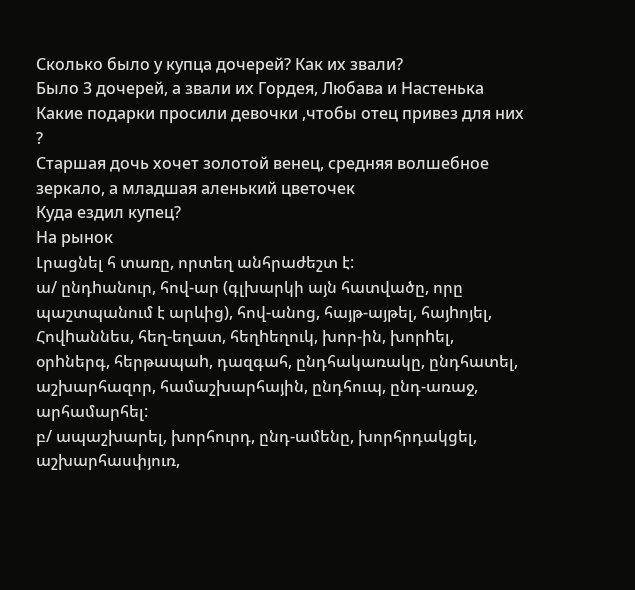Сколько было у купца дочерей? Как их звали?
Было 3 дочерей, а звали их Гордея, Любава и Настенька
Какие подарки просили девочки ,чтобы отец привез для них ?
Старшая дочь хочет золотой венец, средняя волшебное зеркало, а младшая аленький цветочек
Куда ездил купец?
На рынок
Լրացնել հ տառը, որտեղ անհրաժեշտ է:
ա/ ընդhանուր, հով-ար (գլխարկի այն հատվածը, որը պաշտպանում է արևից), հով-անոց, հայթ-այթել, հայhոյել, Հովhաննես, հեղ-եղատ, հեղhեղուկ, խոր-ին, խորhել, օրhներգ, հերթապաh, դազգահ, ընդհակառակը, ընդհատել, աշխարհազոր, համաշխարհային, ընդհուպ, ընդ-առաջ, արհամարհել:
բ/ ապաշխարել, խորհուրդ, ընդ-ամենը, խորհրդակցել, աշխարհասփյուռ,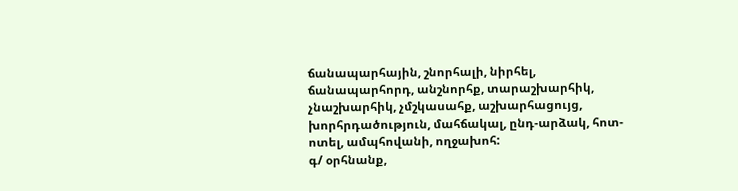ճանապարհային, շնորհալի, նիրհել, ճանապարհորդ, անշնորհք, տարաշխարհիկ, չնաշխարհիկ, չմշկասահք, աշխարհացույց, խորհրդածություն, մահճակալ, ընդ-արձակ, հոտ-ոտել, ամպհովանի, ողջախոհ:
գ/ օրհնանք,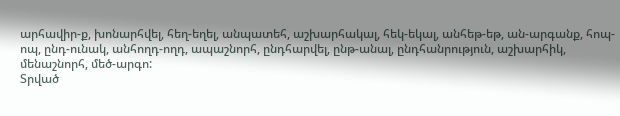արհավիր-ք, խոնարհվել, հեղ-եղել, անպատեհ, աշխարհակալ, հեկ-եկալ, անհեթ-եթ, ան-արգանք, հոպ-ոպ, ընդ-ունակ, անհողդ-ողդ, ապաշնորհ, ընդհարվել, ընթ-անալ, ընդհանրություն, աշխարհիկ, մենաշնորհ, մեծ-արգո:
Տրված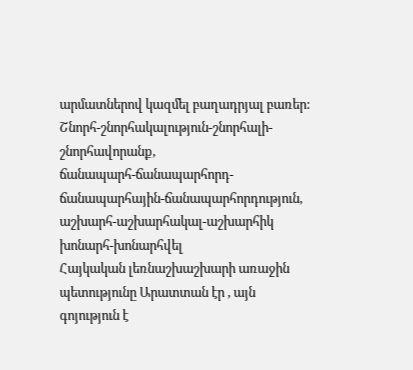արմատներով կազմել բաղադրյալ բառեր:
Շնորհ-շնորհակալություն-շնորհալի-շնորհավորանք,
ճանապարհ-ճանապարհորդ-ճանապարհային-ճանապարհորդություն,
աշխարհ-աշխարհակալ-աշխարհիկ
խոնարհ-խոնարհվել
Հայկական լեռնաշխաշխարի առաջին պետությունը Արատտան էր , այն գոյություն է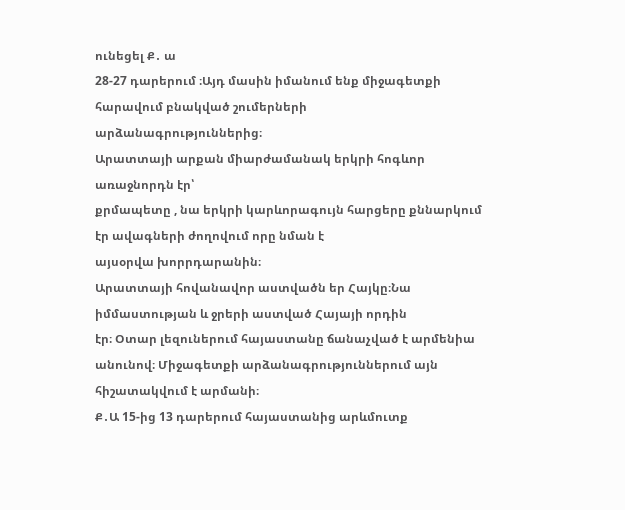ունեցել Ք․ ա
28-27 դարերում ։Այդ մասին իմանում ենք միջագետքի հարավում բնակված շումերների
արձանագրություններից։
Արատտայի արքան միարժամանակ երկրի հոգևոր առաջնորդն էր՝
քրմապետը , նա երկրի կարևորագույն հարցերը քննարկում էր ավագների ժողովում որը նման է
այսօրվա խորրդարանին։
Արատտայի հովանավոր աստվածն եր Հայկը։Նա իմմաստության և ջրերի աստված Հայայի որդին
էր։ Օտար լեզուներում հայաստանը ճանաչված է արմենիա անունով։ Միջագետքի արձանագրություններում այն հիշատակվում է արմանի։
Ք․Ա 15-ից 13 դարերում հայաստանից արևմուտք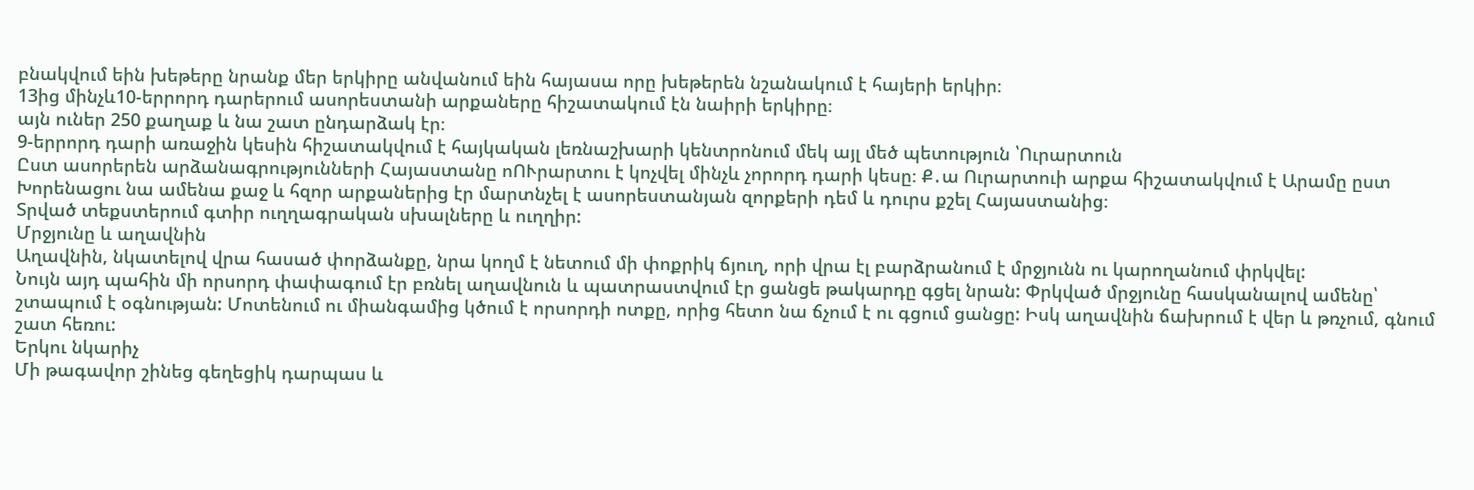բնակվում եին խեթերը նրանք մեր երկիրը անվանում եին հայասա որը խեթերեն նշանակում է հայերի երկիր։
13ից մինչև10-երրորդ դարերում ասորեստանի արքաները հիշատակում էն նաիրի երկիրը։
այն ուներ 250 քաղաք և նա շատ ընդարձակ էր։
9-երրորդ դարի առաջին կեսին հիշատակվում է հայկական լեռնաշխարի կենտրոնում մեկ այլ մեծ պետություն ՝Ուրարտուն
Ըստ ասորերեն արձանագրությունների Հայաստանը ոՈՒրարտու է կոչվել մինչև չորորդ դարի կեսը։ Ք․ա Ուրարտուի արքա հիշատակվում է Արամը ըստ Խորենացու նա ամենա քաջ և հզոր արքաներից էր մարտնչել է ասորեստանյան զորքերի դեմ և դուրս քշել Հայաստանից։
Տրված տեքստերում գտիր ուղղագրական սխալները և ուղղիր:
Մրջյունը և աղավնին
Աղավնին, նկատելով վրա հասած փորձանքը, նրա կողմ է նետում մի փոքրիկ ճյուղ, որի վրա էլ բարձրանում է մրջյունն ու կարողանում փրկվել:
Նույն այդ պահին մի որսորդ փափագում էր բռնել աղավնուն և պատրաստվում էր ցանցե թակարդը գցել նրան: Փրկված մրջյունը հասկանալով ամենը՝ շտապում է օգնության: Մոտենում ու միանգամից կծում է որսորդի ոտքը, որից հետո նա ճչում է ու գցում ցանցը: Իսկ աղավնին ճախրում է վեր և թռչում, գնում շատ հեռու:
Երկու նկարիչ
Մի թագավոր շինեց գեղեցիկ դարպաս և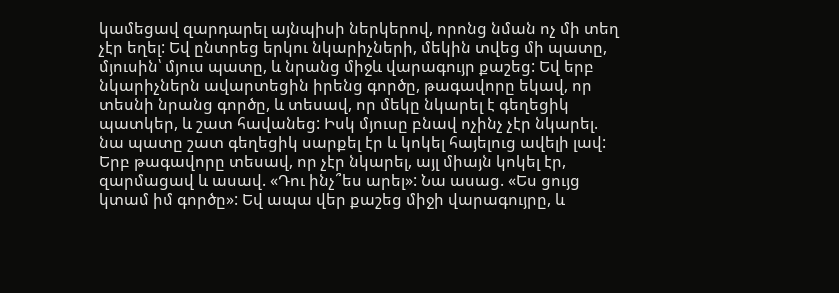կամեցավ զարդարել այնպիսի ներկերով, որոնց նման ոչ մի տեղ չէր եղել: Եվ ընտրեց երկու նկարիչների, մեկին տվեց մի պատը, մյուսին՝ մյուս պատը, և նրանց միջև վարագույր քաշեց: Եվ երբ նկարիչներն ավարտեցին իրենց գործը, թագավորը եկավ, որ տեսնի նրանց գործը, և տեսավ, որ մեկը նկարել է գեղեցիկ պատկեր, և շատ հավանեց: Իսկ մյուսը բնավ ոչինչ չէր նկարել. նա պատը շատ գեղեցիկ սարքել էր և կոկել հայելուց ավելի լավ:
Երբ թագավորը տեսավ, որ չէր նկարել, այլ միայն կոկել էր, զարմացավ և ասավ. «Դու ինչ՞ես արել»: Նա ասաց. «Ես ցույց կտամ իմ գործը»: Եվ ապա վեր քաշեց միջի վարագույրը, և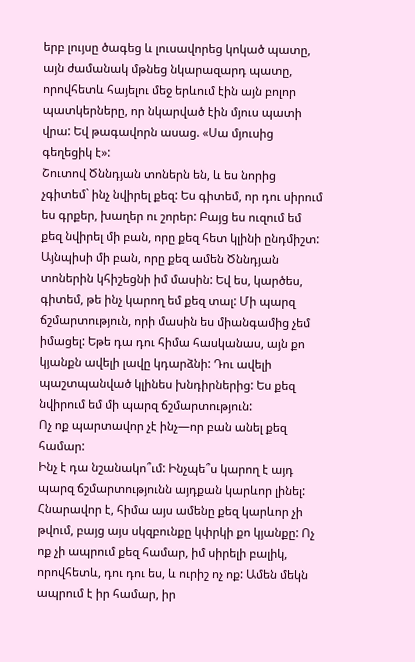երբ լույսը ծագեց և լուսավորեց կոկած պատը, այն ժամանակ մթնեց նկարազարդ պատը, որովհետև հայելու մեջ երևում էին այն բոլոր պատկերները, որ նկարված էին մյուս պատի վրա: Եվ թագավորն ասաց. «Սա մյուսից գեղեցիկ է»:
Շուտով Ծննդյան տոներն են, և ես նորից չգիտեմ` ինչ նվիրել քեզ: Ես գիտեմ, որ դու սիրում ես գրքեր, խաղեր ու շորեր: Բայց ես ուզում եմ քեզ նվիրել մի բան, որը քեզ հետ կլինի ընդմիշտ: Այնպիսի մի բան, որը քեզ ամեն Ծննդյան տոներին կհիշեցնի իմ մասին: Եվ ես, կարծես, գիտեմ, թե ինչ կարող եմ քեզ տալ: Մի պարզ ճշմարտություն, որի մասին ես միանգամից չեմ իմացել: Եթե դա դու հիմա հասկանաս, այն քո կյանքն ավելի լավը կդարձնի: Դու ավելի պաշտպանված կլինես խնդիրներից: Ես քեզ նվիրում եմ մի պարզ ճշմարտություն:
Ոչ ոք պարտավոր չէ ինչ—որ բան անել քեզ համար:
Ինչ է դա նշանակո՞ւմ: Ինչպե՞ս կարող է այդ պարզ ճշմարտությունն այդքան կարևոր լինել: Հնարավոր է, հիմա այս ամենը քեզ կարևոր չի թվում, բայց այս սկզբունքը կփրկի քո կյանքը: Ոչ ոք չի ապրում քեզ համար, իմ սիրելի բալիկ, որովհետև, դու դու ես, և ուրիշ ոչ ոք: Ամեն մեկն ապրում է իր համար, իր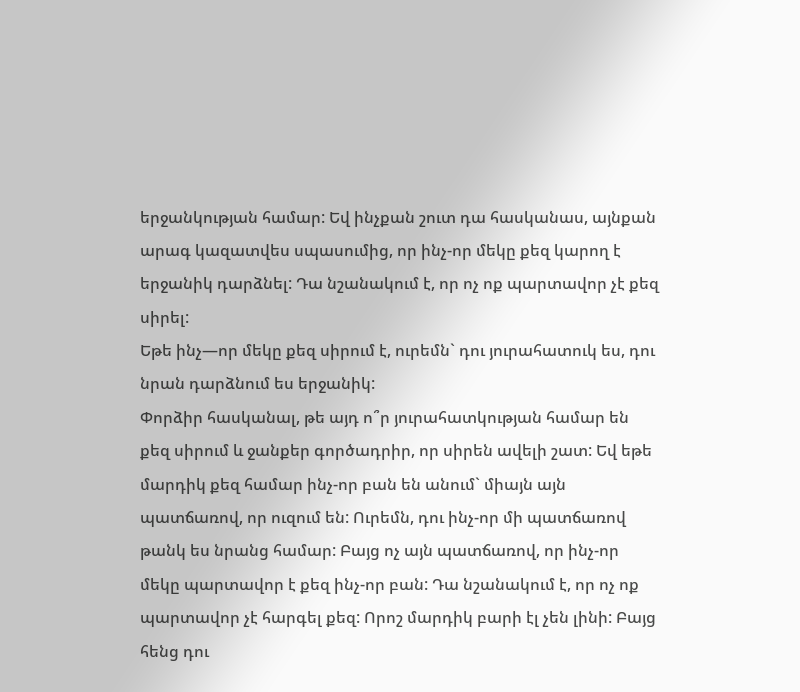երջանկության համար: Եվ ինչքան շուտ դա հասկանաս, այնքան արագ կազատվես սպասումից, որ ինչ-որ մեկը քեզ կարող է երջանիկ դարձնել: Դա նշանակում է, որ ոչ ոք պարտավոր չէ քեզ սիրել:
Եթե ինչ—որ մեկը քեզ սիրում է, ուրեմն` դու յուրահատուկ ես, դու նրան դարձնում ես երջանիկ:
Փորձիր հասկանալ, թե այդ ո՞ր յուրահատկության համար են քեզ սիրում և ջանքեր գործադրիր, որ սիրեն ավելի շատ: Եվ եթե մարդիկ քեզ համար ինչ-որ բան են անում` միայն այն պատճառով, որ ուզում են: Ուրեմն, դու ինչ-որ մի պատճառով թանկ ես նրանց համար: Բայց ոչ այն պատճառով, որ ինչ-որ մեկը պարտավոր է քեզ ինչ-որ բան: Դա նշանակում է, որ ոչ ոք պարտավոր չէ հարգել քեզ: Որոշ մարդիկ բարի էլ չեն լինի: Բայց հենց դու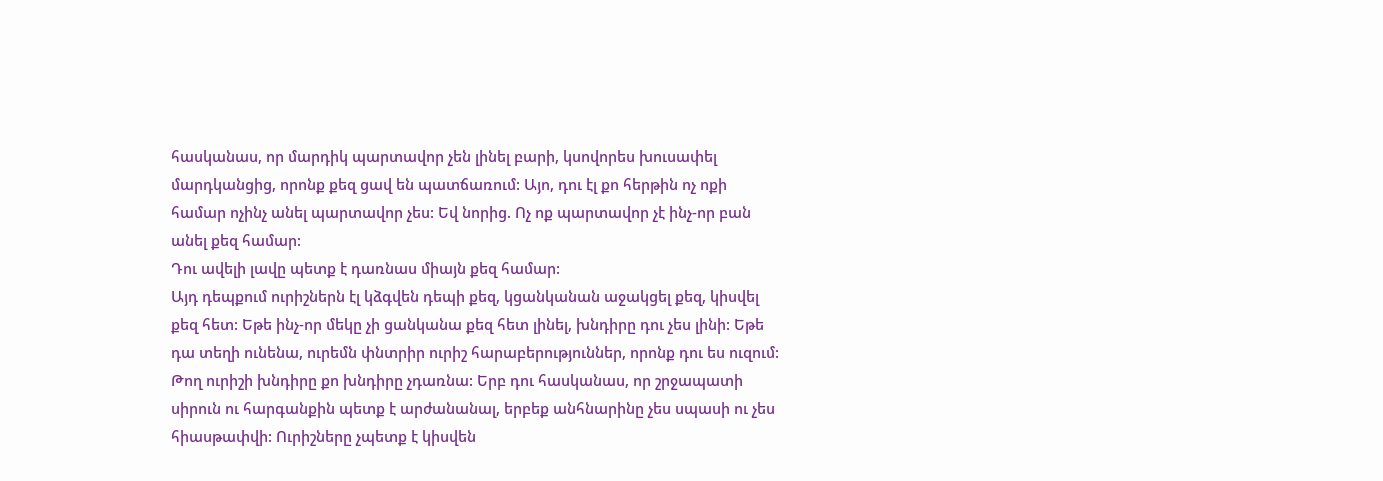հասկանաս, որ մարդիկ պարտավոր չեն լինել բարի, կսովորես խուսափել մարդկանցից, որոնք քեզ ցավ են պատճառում: Այո, դու էլ քո հերթին ոչ ոքի համար ոչինչ անել պարտավոր չես: Եվ նորից. Ոչ ոք պարտավոր չէ ինչ-որ բան անել քեզ համար:
Դու ավելի լավը պետք է դառնաս միայն քեզ համար:
Այդ դեպքում ուրիշներն էլ կձգվեն դեպի քեզ, կցանկանան աջակցել քեզ, կիսվել քեզ հետ: Եթե ինչ-որ մեկը չի ցանկանա քեզ հետ լինել, խնդիրը դու չես լինի: Եթե դա տեղի ունենա, ուրեմն փնտրիր ուրիշ հարաբերություններ, որոնք դու ես ուզում: Թող ուրիշի խնդիրը քո խնդիրը չդառնա: Երբ դու հասկանաս, որ շրջապատի սիրուն ու հարգանքին պետք է արժանանալ, երբեք անհնարինը չես սպասի ու չես հիասթափվի: Ուրիշները չպետք է կիսվեն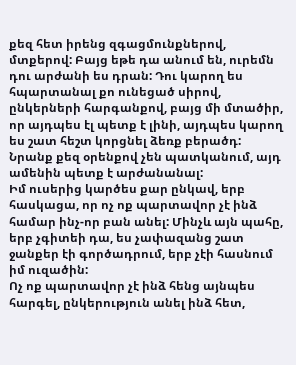քեզ հետ իրենց զգացմունքներով, մտքերով: Բայց եթե դա անում են, ուրեմն դու արժանի ես դրան: Դու կարող ես հպարտանալ քո ունեցած սիրով, ընկերների հարգանքով, բայց մի մտածիր, որ այդպես էլ պետք է լինի, այդպես կարող ես շատ հեշտ կորցնել ձեռք բերածդ: Նրանք քեզ օրենքով չեն պատկանում, այդ ամենին պետք է արժանանալ:
Իմ ուսերից կարծես քար ընկավ, երբ հասկացա, որ ոչ ոք պարտավոր չէ ինձ համար ինչ-որ բան անել: Մինչև այն պահը, երբ չգիտեի դա, ես չափազանց շատ ջանքեր էի գործադրում, երբ չէի հասնում իմ ուզածին:
Ոչ ոք պարտավոր չէ ինձ հենց այնպես հարգել, ընկերություն անել ինձ հետ,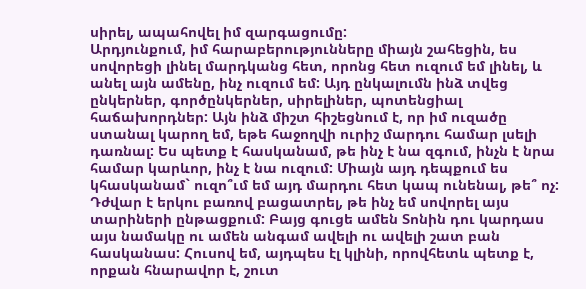սիրել, ապահովել իմ զարգացումը:
Արդյունքում, իմ հարաբերությունները միայն շահեցին, ես սովորեցի լինել մարդկանց հետ, որոնց հետ ուզում եմ լինել, և անել այն ամենը, ինչ ուզում եմ: Այդ ընկալումն ինձ տվեց ընկերներ, գործընկերներ, սիրելիներ, պոտենցիալ հաճախորդներ: Այն ինձ միշտ հիշեցնում է, որ իմ ուզածը ստանալ կարող եմ, եթե հաջողվի ուրիշ մարդու համար լսելի դառնալ: Ես պետք է հասկանամ, թե ինչ է նա զգում, ինչն է նրա համար կարևոր, ինչ է նա ուզում: Միայն այդ դեպքում ես կհասկանամ` ուզո՞ւմ եմ այդ մարդու հետ կապ ունենալ, թե՞ ոչ: Դժվար է երկու բառով բացատրել, թե ինչ եմ սովորել այս տարիների ընթացքում: Բայց գուցե ամեն Տոնին դու կարդաս այս նամակը ու ամեն անգամ ավելի ու ավելի շատ բան հասկանաս: Հուսով եմ, այդպես էլ կլինի, որովհետև պետք է, որքան հնարավոր է, շուտ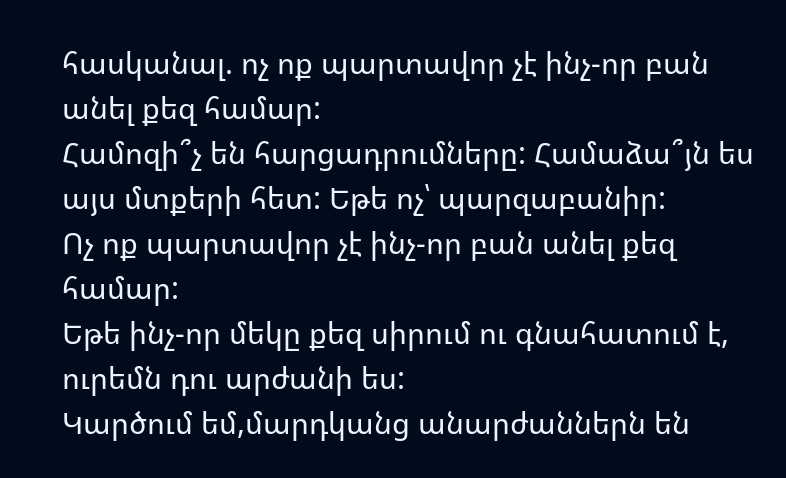հասկանալ. ոչ ոք պարտավոր չէ ինչ-որ բան անել քեզ համար:
Համոզի՞չ են հարցադրումները: Համաձա՞յն ես այս մտքերի հետ: Եթե ոչ՝ պարզաբանիր:
Ոչ ոք պարտավոր չէ ինչ-որ բան անել քեզ համար:
Եթե ինչ-որ մեկը քեզ սիրում ու գնահատում է, ուրեմն դու արժանի ես:
Կարծում եմ,մարդկանց անարժաններն են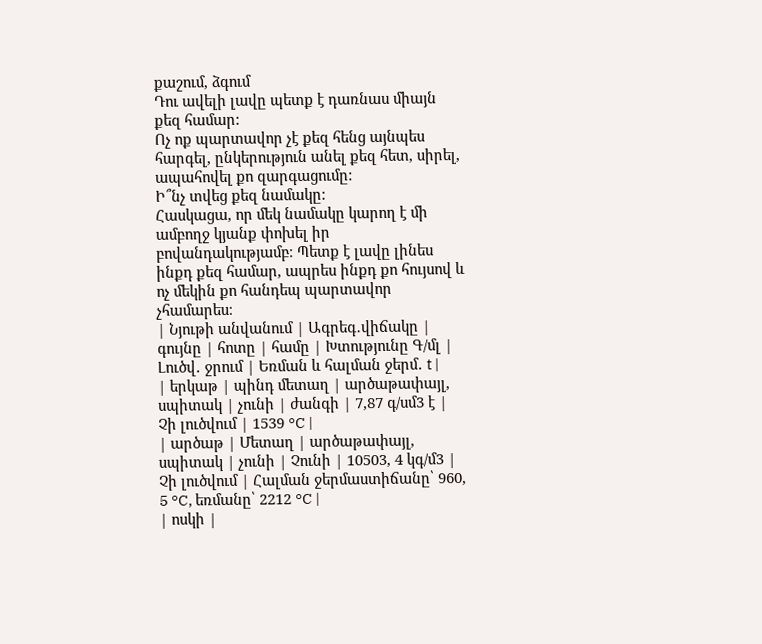քաշում, ձգում
Դու ավելի լավը պետք է դառնաս միայն քեզ համար:
Ոչ ոք պարտավոր չէ քեզ հենց այնպես հարգել, ընկերություն անել քեզ հետ, սիրել, ապահովել քո զարգացումը:
Ի՞նչ տվեց քեզ նամակը:
Հասկացա, որ մեկ նամակը կարող է մի ամբողջ կյանք փոխել իր բովանդակությամբ։ Պետք է լավը լինես ինքդ քեզ համար, ապրես ինքդ քո հույսով և ոչ մեկին քո հանդեպ պարտավոր չհամարես։
| Նյութի անվանում | Ագրեգ․վիճակը | գույնը | հոտը | համը | Խտությունը Գ/մլ | Լուծվ․ ջրում | Եռման և հալման ջերմ․ t |
| երկաթ | պինդ մետաղ | արծաթափայլ, սպիտակ | չունի | ժանգի | 7,87 գ/սմ3 է | Չի լուծվում | 1539 °C |
| արծաթ | Մետաղ | արծաթափայլ, սպիտակ | չունի | Չունի | 10503, 4 կգ/մ3 | Չի լուծվում | Հալման ջերմաստիճանը՝ 960, 5 °C, եռմանը՝ 2212 °C |
| ոսկի |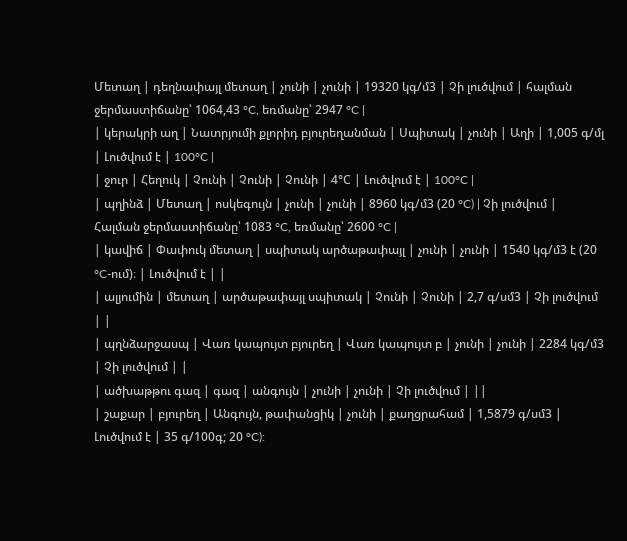Մետաղ | դեղնափայլ մետաղ | չունի | չունի | 19320 կգ/մ3 | Չի լուծվում | հալման ջերմաստիճանը՝ 1064,43 °C, եռմանը՝ 2947 °C |
| կերակրի աղ | Նատրյումի քլորիդ բյուրեղանման | Սպիտակ | չունի | Աղի | 1,005 գ/մլ | Լուծվում է | 100°C |
| ջուր | Հեղուկ | Չունի | Չունի | Չունի | 4°С | Լուծվում է | 100°C |
| պղինձ | Մետաղ | ոսկեգույն | չունի | չունի | 8960 կգ/մ3 (20 °C) | Չի լուծվում | Հալման ջերմաստիճանը՝ 1083 °C, եռմանը՝ 2600 °C |
| կավիճ | Փափուկ մետաղ | սպիտակ արծաթափայլ | չունի | չունի | 1540 կգ/մ3 է (20 °C-ում)։ | Լուծվում է | |
| ալյումին | մետաղ | արծաթափայլ սպիտակ | Չունի | Չունի | 2,7 գ/սմ3 | Չի լուծվում | |
| պղնձարջասպ | Վառ կապույտ բյուրեղ | Վառ կապույտ բ | չունի | չունի | 2284 կգ/մ3 | Չի լուծվում | |
| ածխաթթու գազ | գազ | անգույն | չունի | չունի | Չի լուծվում | ||
| շաքար | բյուրեղ | Անգույն, թափանցիկ | չունի | քաղցրահամ | 1,5879 գ/սմ3 | Լուծվում է | 35 գ/100գ; 20 °C):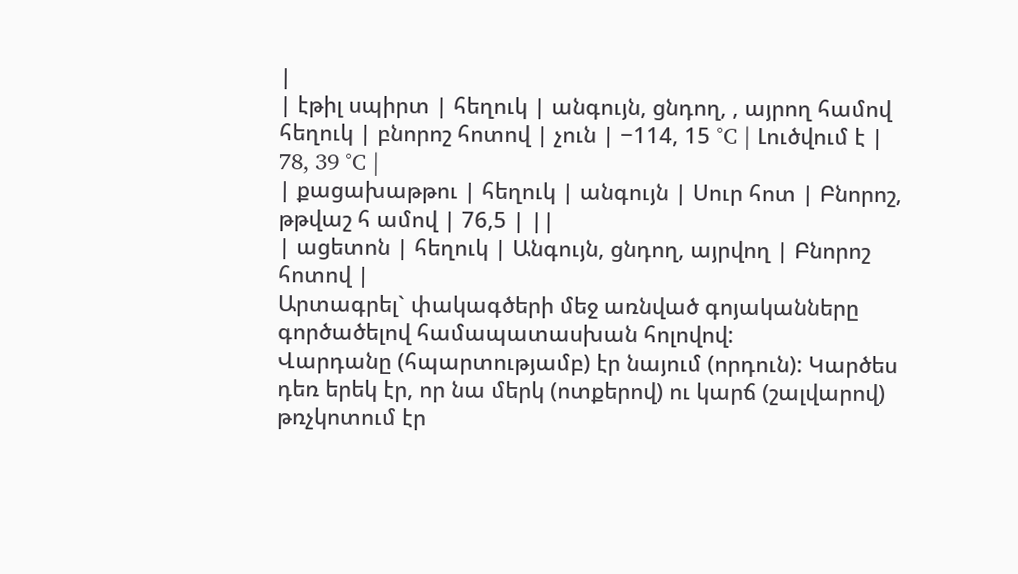|
| էթիլ սպիրտ | հեղուկ | անգույն, ցնդող, , այրող համով հեղուկ | բնորոշ հոտով | չուն | −114, 15 °C | Լուծվում է | 78, 39 °C |
| քացախաթթու | հեղուկ | անգույն | Սուր հոտ | Բնորոշ, թթվաշ հ ամով | 76,5 | ||
| ացետոն | հեղուկ | Անգույն, ցնդող, այրվող | Բնորոշ հոտով |
Արտագրել` փակագծերի մեջ առնված գոյականները գործածելով համապատասխան հոլովով:
Վարդանը (հպարտությամբ) էր նայում (որդուն): Կարծես դեռ երեկ էր, որ նա մերկ (ոտքերով) ու կարճ (շալվարով) թռչկոտում էր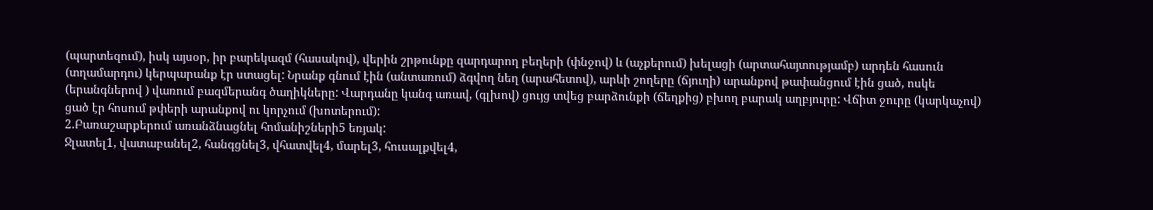(պարտեզում), իսկ այսօր, իր բարեկազմ (հասակով), վերին շրթունքը զարդարող բեղերի (փնջով) և (աչքերում) խելացի (արտահայտությամբ) արդեն հասուն (տղամարդու) կերպարանք էր ստացել: Նրանք գնում էին (անտառում) ձգվող նեղ (արահետով), արևի շողերը (ճյուղի) արանքով թափանցում էին ցած, ոսկե (երանգներով ) վառում բազմերանգ ծաղիկները: Վարդանը կանգ առավ, (գլխով) ցույց տվեց բարձունքի (ճեղքից) բխող բարակ աղբյուրը: Վճիտ ջուրը (կարկաչով) ցած էր հոսում թփերի արանքով ու կորչում (խոտերում):
2.Բառաշարքերում առանձնացնել հոմանիշների5 եռյակ:
Ջլատել1, վատաբանել2, հանգցնել3, վհատվել4, մարել3, հուսալքվել4,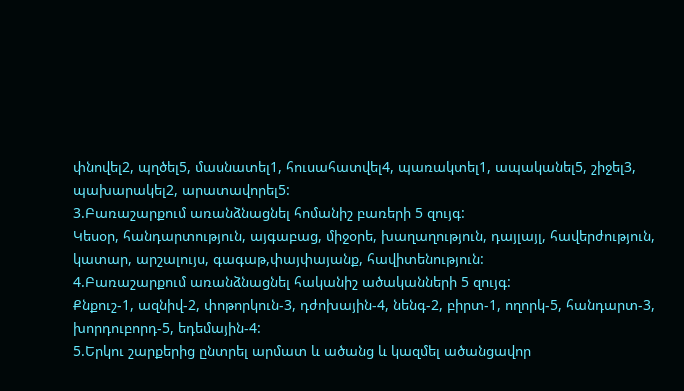փնովել2, պղծել5, մասնատել1, հուսահատվել4, պառակտել1, ապականել5, շիջել3, պախարակել2, արատավորել5:
3.Բառաշարքում առանձնացնել հոմանիշ բառերի 5 զույգ:
Կեսօր, հանդարտություն, այգաբաց, միջօրե, խաղաղություն, դայլայլ, հավերժություն, կատար, արշալույս, գագաթ,փայփայանք, հավիտենություն:
4.Բառաշարքում առանձնացնել հականիշ ածականների 5 զույգ:
Քնքուշ-1, ազնիվ-2, փոթորկուն-3, դժոխային-4, նենգ-2, բիրտ-1, ողորկ-5, հանդարտ-3, խորդուբորդ-5, եդեմային-4:
5.Երկու շարքերից ընտրել արմատ և ածանց և կազմել ածանցավոր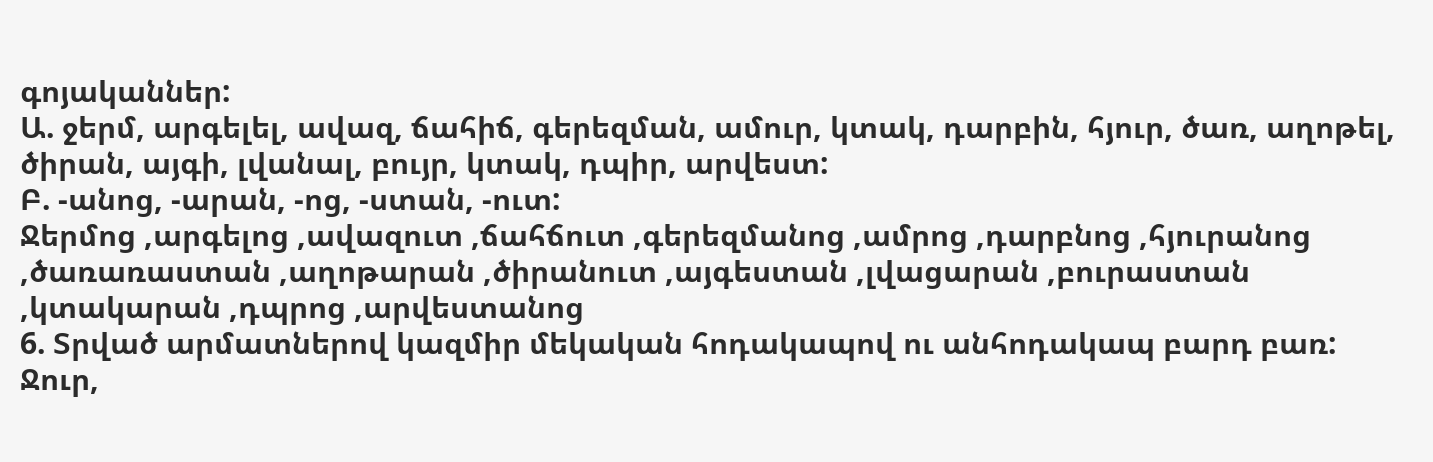գոյականներ:
Ա. ջերմ, արգելել, ավազ, ճահիճ, գերեզման, ամուր, կտակ, դարբին, հյուր, ծառ, աղոթել, ծիրան, այգի, լվանալ, բույր, կտակ, դպիր, արվեստ:
Բ. -անոց, -արան, -ոց, -ստան, -ուտ:
Ջերմոց ,արգելոց ,ավազուտ ,ճահճուտ ,գերեզմանոց ,ամրոց ,դարբնոց ,հյուրանոց ,ծառառաստան ,աղոթարան ,ծիրանուտ ,այգեստան ,լվացարան ,բուրաստան ,կտակարան ,դպրոց ,արվեստանոց
6. Տրված արմատներով կազմիր մեկական հոդակապով ու անհոդակապ բարդ բառ:
Ջուր,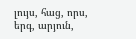լույս, հաց, որս, երգ, արյուն,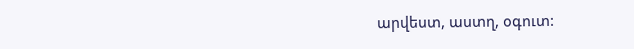արվեստ, աստղ, օգուտ: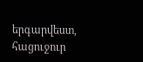երգարվեստ, հացուջուր